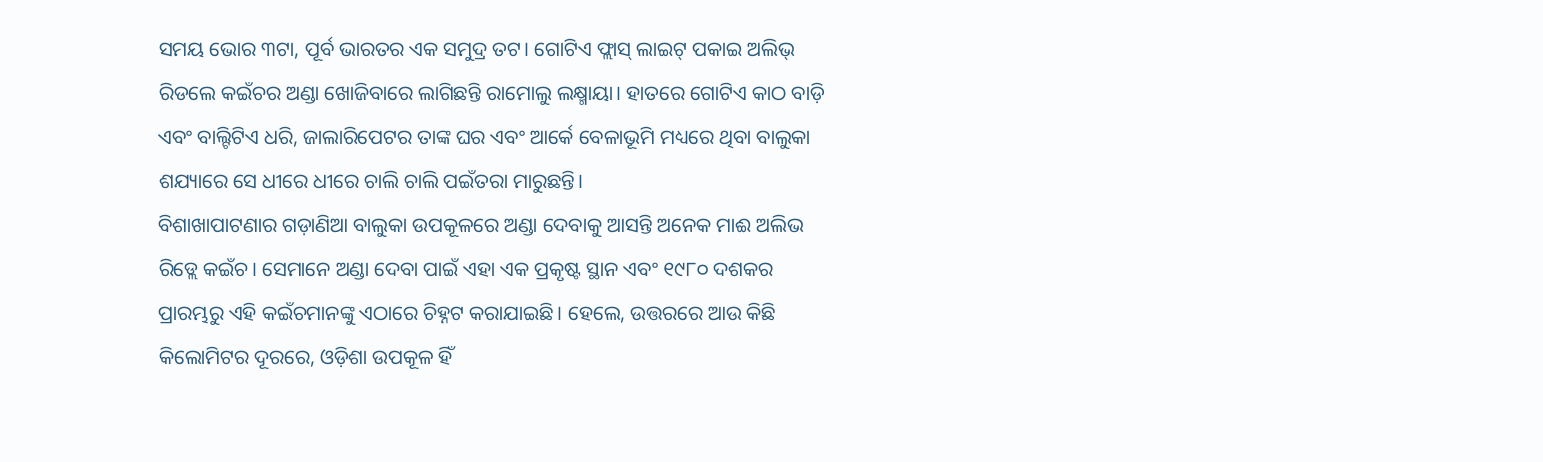ସମୟ ଭୋର ୩ଟା, ପୂର୍ବ ଭାରତର ଏକ ସମୁଦ୍ର ତଟ। ଗୋଟିଏ ଫ୍ଲାସ୍ ଲାଇଟ୍ ପକାଇ ଅଲିଭ୍ ରିଡଲେ କଇଁଚର ଅଣ୍ଡା ଖୋଜିବାରେ ଲାଗିଛନ୍ତି ରାମୋଲୁ ଲକ୍ଷ୍ମାୟା। ହାତରେ ଗୋଟିଏ କାଠ ବାଡ଼ି ଏବଂ ବାଲ୍ଟିଟିଏ ଧରି, ଜାଲାରିପେଟର ତାଙ୍କ ଘର ଏବଂ ଆର୍କେ ବେଳାଭୂମି ମଧ୍ୟରେ ଥିବା ବାଲୁକା ଶଯ୍ୟାରେ ସେ ଧୀରେ ଧୀରେ ଚାଲି ଚାଲି ପଇଁତରା ମାରୁଛନ୍ତି।
ବିଶାଖାପାଟଣାର ଗଡ଼ାଣିଆ ବାଲୁକା ଉପକୂଳରେ ଅଣ୍ଡା ଦେବାକୁ ଆସନ୍ତି ଅନେକ ମାଈ ଅଲିଭ ରିଡ୍ଲେ କଇଁଚ। ସେମାନେ ଅଣ୍ଡା ଦେବା ପାଇଁ ଏହା ଏକ ପ୍ରକୃଷ୍ଟ ସ୍ଥାନ ଏବଂ ୧୯୮୦ ଦଶକର ପ୍ରାରମ୍ଭରୁ ଏହି କଇଁଚମାନଙ୍କୁ ଏଠାରେ ଚିହ୍ନଟ କରାଯାଇଛି। ହେଲେ, ଉତ୍ତରରେ ଆଉ କିଛି କିଲୋମିଟର ଦୂରରେ, ଓଡ଼ିଶା ଉପକୂଳ ହିଁ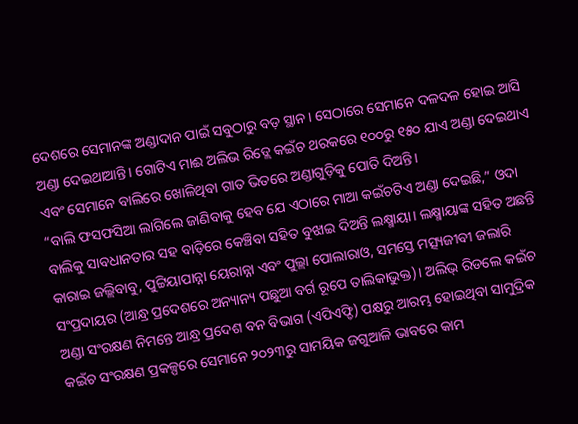ଦେଶରେ ସେମାନଙ୍କ ଅଣ୍ଡାଦାନ ପାଇଁ ସବୁଠାରୁ ବଡ଼ ସ୍ଥାନ। ସେଠାରେ ସେମାନେ ଦଳଦଳ ହୋଇ ଆସି ଅଣ୍ଡା ଦେଇଥାଆନ୍ତି। ଗୋଟିଏ ମାଈ ଅଲିଭ ରିଡ୍ଲେ କଇଁଚ ଥରକରେ ୧୦୦ରୁ ୧୫୦ ଯାଏ ଅଣ୍ଡା ଦେଇଥାଏ ଏବଂ ସେମାନେ ବାଲିରେ ଖୋଳିଥିବା ଗାତ ଭିତରେ ଅଣ୍ଡାଗୁଡ଼ିକୁ ପୋତି ଦିଅନ୍ତି।
“ବାଲି ଫସଫସିଆ ଲାଗିଲେ ଜାଣିବାକୁ ହେବ ଯେ ଏଠାରେ ମାଆ କଇଁଚଟିଏ ଅଣ୍ଡା ଦେଇଛି,” ଓଦା ବାଲିକୁ ସାବଧାନତାର ସହ ବାଡ଼ିରେ କେଞ୍ଚିବା ସହିତ ବୁଝାଇ ଦିଅନ୍ତି ଲକ୍ଷ୍ମାୟା। ଲକ୍ଷ୍ମାୟାଙ୍କ ସହିତ ଅଛନ୍ତି କାରାଇ ଜଲ୍ଲିବାବୁ, ପୁଟ୍ଟିୟାପାନ୍ନା ୟେରାନ୍ନା ଏବଂ ପୁଲ୍ଲା ପୋଲାରାଓ, ସମସ୍ତେ ମତ୍ସ୍ୟଜୀବୀ ଜଲାରି ସଂପ୍ରଦାୟର (ଆନ୍ଧ୍ର ପ୍ରଦେଶରେ ଅନ୍ୟାନ୍ୟ ପଛୁଆ ବର୍ଗ ରୂପେ ତାଲିକାଭୁକ୍ତ)। ଅଲିଭ୍ ରିଡଲେ କଇଁଚ ଅଣ୍ଡା ସଂରକ୍ଷଣ ନିମନ୍ତେ ଆନ୍ଧ୍ର ପ୍ରଦେଶ ବନ ବିଭାଗ (ଏପିଏଫ୍ଡି) ପକ୍ଷରୁ ଆରମ୍ଭ ହୋଇଥିବା ସାମୁଦ୍ରିକ କଇଁଚ ସଂରକ୍ଷଣ ପ୍ରକଳ୍ପରେ ସେମାନେ ୨୦୨୩ରୁ ସାମୟିକ ଜଗୁଆଳି ଭାବରେ କାମ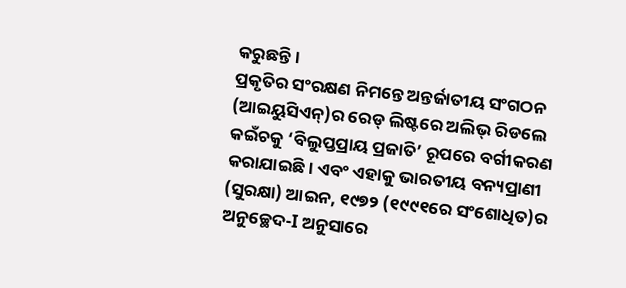କରୁଛନ୍ତି।
ପ୍ରକୃତିର ସଂରକ୍ଷଣ ନିମନ୍ତେ ଅନ୍ତର୍ଜାତୀୟ ସଂଗଠନ (ଆଇୟୁସିଏନ୍)ର ରେଡ୍ ଲିଷ୍ଟରେ ଅଲିଭ୍ ରିଡଲେ କଇଁଚକୁ ‘ବିଲୁପ୍ତପ୍ରାୟ ପ୍ରଜାତି’ ରୂପରେ ବର୍ଗୀକରଣ କରାଯାଇଛି। ଏବଂ ଏହାକୁ ଭାରତୀୟ ବନ୍ୟପ୍ରାଣୀ (ସୁରକ୍ଷା) ଆଇନ, ୧୯୭୨ (୧୯୯୧ରେ ସଂଶୋଧିତ)ର ଅନୁଚ୍ଛେଦ-I ଅନୁସାରେ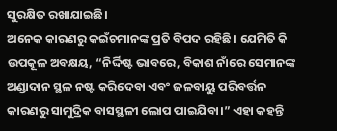ସୁରକ୍ଷିତ ରଖାଯାଇଛି।
ଅନେକ କାରଣରୁ କଇଁଚମାନଙ୍କ ପ୍ରତି ବିପଦ ରହିଛି। ଯେମିତି କି ଉପକୂଳ ଅବକ୍ଷୟ, “ନିର୍ଦ୍ଦିଷ୍ଟ ଭାବରେ, ବିକାଶ ନାଁରେ ସେମାନଙ୍କ ଅଣ୍ଡାଦାନ ସ୍ଥଳ ନଷ୍ଟ କରିଦେବା ଏବଂ ଜଳବାୟୁ ପରିବର୍ତ୍ତନ କାରଣରୁ ସାମୁଦ୍ରିକ ବାସସ୍ଥଳୀ ଲୋପ ପାଇଯିବା।” ଏହା କହନ୍ତି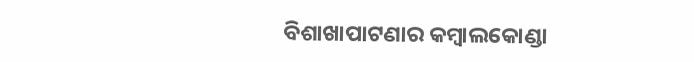ବିଶାଖାପାଟଣାର କମ୍ବାଲକୋଣ୍ଡା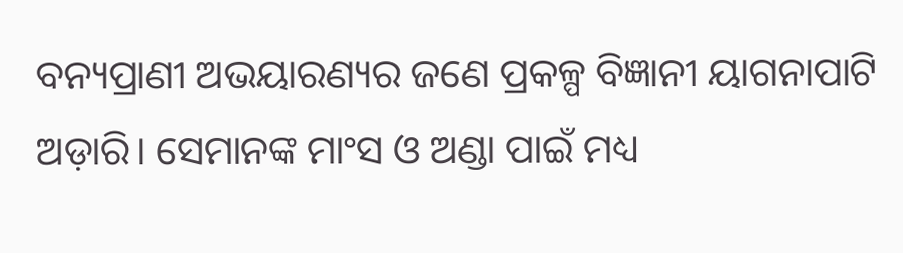ବନ୍ୟପ୍ରାଣୀ ଅଭୟାରଣ୍ୟର ଜଣେ ପ୍ରକଳ୍ପ ବିଜ୍ଞାନୀ ୟାଗନାପାଟି ଅଡ଼ାରି। ସେମାନଙ୍କ ମାଂସ ଓ ଅଣ୍ଡା ପାଇଁ ମଧ୍ୟ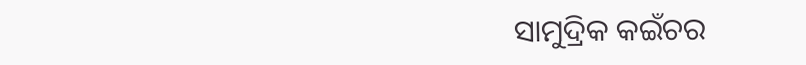ସାମୁଦ୍ରିକ କଇଁଚର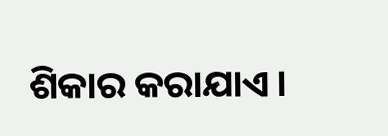ଶିକାର କରାଯାଏ।